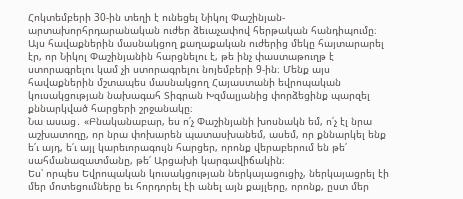Հոկտեմբերի 30-ին տեղի է ունեցել Նիկոլ Փաշինյան-արտախորհրդարանական ուժեր ձեւաչափով հերթական հանդիպումը։ Այս հավաքներին մասնակցող քաղաքական ուժերից մեկը հայտարարել էր, որ Նիկոլ Փաշինյանին հարցնելու է, թե ինչ փաստաթուղթ է ստորագրելու կամ չի ստորագրելու նոյեմբերի 9-ին։ Մենք այս հավաքներին մշտապես մասնակցող Հայաստանի եվրոպական կուսակցության նախագահ Տիգրան Խզմալյանից փորձեցինք պարզել քննարկված հարցերի շրջանակը։
Նա ասաց․ «Բնականաբար, ես ո՛չ Փաշինյանի խոսնակն եմ, ո՛չ էլ նրա աշխատողը, որ նրա փոխարեն պատասխանեմ, ասեմ, որ քննարկել ենք ե՛ւ այդ, ե՛ւ այլ կարեւորագույն հարցեր, որոնք վերաբերում են թե՛ սահմանազատմանը, թե՛ Արցախի կարգավիճակին։
Ես՝ որպես Եվրոպական կուսակցության ներկայացուցիչ, ներկայացրել էի մեր մոտեցումները եւ հորդորել էի անել այն քայլերը, որոնք, ըստ մեր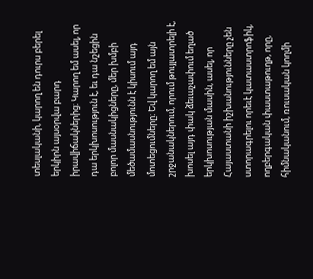տեսլականի, կարող են դուրս բերել երկիրն այսօրվա բարդ իրավիճակներից։ Կարող եմ ասել, որ դա երկխոսություն է, եւ դա նշեցին բոլոր մասնակիցները, մեր խմբի մեծամասնությունն է կիսում այդ մոտեցումները։ Եվ կարող եմ այն շրջանակներում, որում թույլատրելի է, խոսել այդ փակ ձեւաչափում եղած երկխոսության մասին, ասել, որ Հայաստանի իշխանությունները չեն ստորագրելու որեւէ կատաստրոֆիկ, ողբերգական փաստաթուղթ, որը, հիմնականում, ռուսական կողմի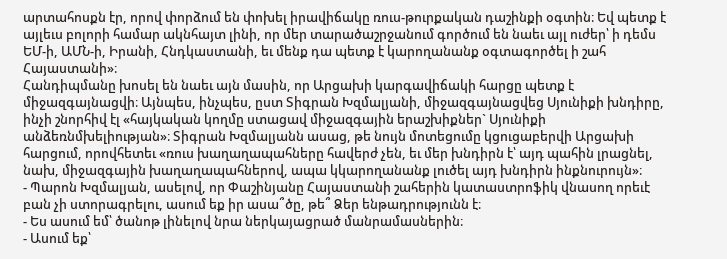արտահոսքն էր, որով փորձում են փոխել իրավիճակը ռուս-թուրքական դաշինքի օգտին։ Եվ պետք է այլեւս բոլորի համար ակնհայտ լինի, որ մեր տարածաշրջանում գործում են նաեւ այլ ուժեր՝ ի դեմս ԵՄ-ի, ԱՄՆ-ի, Իրանի, Հնդկաստանի, եւ մենք դա պետք է կարողանանք օգտագործել ի շահ Հայաստանի»։
Հանդիպմանը խոսել են նաեւ այն մասին, որ Արցախի կարգավիճակի հարցը պետք է միջազգայնացվի։ Այնպես, ինչպես, ըստ Տիգրան Խզմալյանի, միջազգայնացվեց Սյունիքի խնդիրը, ինչի շնորհիվ էլ «հայկական կողմը ստացավ միջազգային երաշխիքներ` Սյունիքի անձեռնմխելիության»։ Տիգրան Խզմալյանն ասաց, թե նույն մոտեցումը կցուցաբերվի Արցախի հարցում, որովհետեւ «ռուս խաղաղապահները հավերժ չեն, եւ մեր խնդիրն է՝ այդ պահին լրացնել, նախ, միջազգային խաղաղապահներով, ապա կկարողանանք լուծել այդ խնդիրն ինքնուրույն»։
- Պարոն Խզմալյան, ասելով, որ Փաշինյանը Հայաստանի շահերին կատաստրոֆիկ վնասող որեւէ բան չի ստորագրելու, ասում եք իր ասա՞ծը, թե՞ Ձեր ենթադրությունն է։
- Ես ասում եմ՝ ծանոթ լինելով նրա ներկայացրած մանրամասներին։
- Ասում եք՝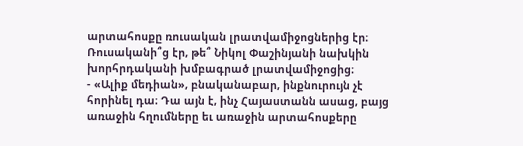արտահոսքը ռուսական լրատվամիջոցներից էր։ Ռուսականի՞ց էր, թե՞ Նիկոլ Փաշինյանի նախկին խորհրդականի խմբագրած լրատվամիջոցից։
- «Ալիք մեդիան», բնականաբար, ինքնուրույն չէ հորինել դա։ Դա այն է, ինչ Հայաստանն ասաց, բայց առաջին հղումները եւ առաջին արտահոսքերը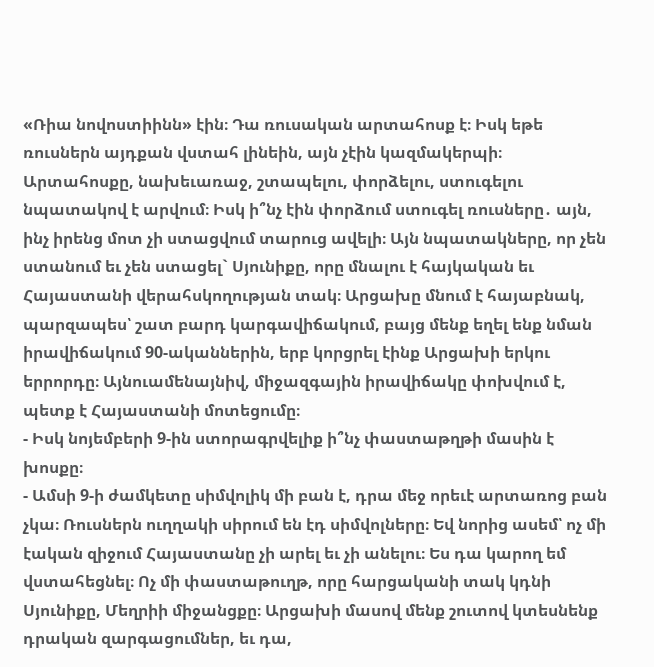«Ռիա նովոստիինն» էին։ Դա ռուսական արտահոսք է։ Իսկ եթե ռուսներն այդքան վստահ լինեին, այն չէին կազմակերպի։ Արտահոսքը, նախեւառաջ, շտապելու, փորձելու, ստուգելու նպատակով է արվում։ Իսկ ի՞նչ էին փորձում ստուգել ռուսները․ այն, ինչ իրենց մոտ չի ստացվում տարուց ավելի։ Այն նպատակները, որ չեն ստանում եւ չեն ստացել` Սյունիքը, որը մնալու է հայկական եւ Հայաստանի վերահսկողության տակ։ Արցախը մնում է հայաբնակ, պարզապես՝ շատ բարդ կարգավիճակում, բայց մենք եղել ենք նման իրավիճակում 90-ականներին, երբ կորցրել էինք Արցախի երկու երրորդը։ Այնուամենայնիվ, միջազգային իրավիճակը փոխվում է, պետք է Հայաստանի մոտեցումը։
- Իսկ նոյեմբերի 9-ին ստորագրվելիք ի՞նչ փաստաթղթի մասին է խոսքը։
- Ամսի 9-ի ժամկետը սիմվոլիկ մի բան է, դրա մեջ որեւէ արտառոց բան չկա։ Ռուսներն ուղղակի սիրում են էդ սիմվոլները։ Եվ նորից ասեմ՝ ոչ մի էական զիջում Հայաստանը չի արել եւ չի անելու։ Ես դա կարող եմ վստահեցնել։ Ոչ մի փաստաթուղթ, որը հարցականի տակ կդնի Սյունիքը, Մեղրիի միջանցքը։ Արցախի մասով մենք շուտով կտեսնենք դրական զարգացումներ, եւ դա,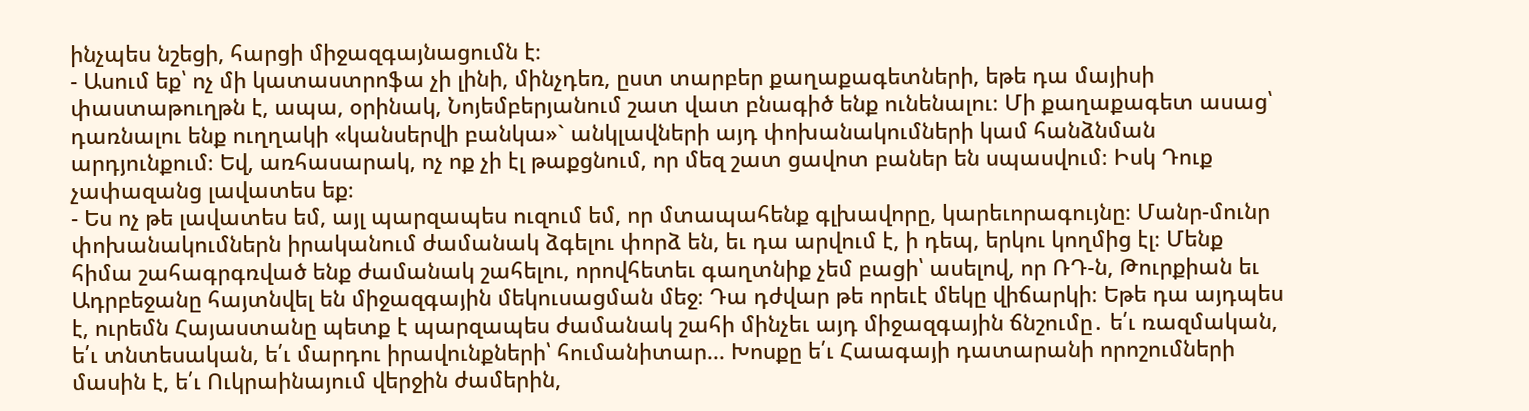ինչպես նշեցի, հարցի միջազգայնացումն է։
- Ասում եք՝ ոչ մի կատաստրոֆա չի լինի, մինչդեռ, ըստ տարբեր քաղաքագետների, եթե դա մայիսի փաստաթուղթն է, ապա, օրինակ, Նոյեմբերյանում շատ վատ բնագիծ ենք ունենալու։ Մի քաղաքագետ ասաց՝ դառնալու ենք ուղղակի «կանսերվի բանկա»` անկլավների այդ փոխանակումների կամ հանձնման արդյունքում։ Եվ, առհասարակ, ոչ ոք չի էլ թաքցնում, որ մեզ շատ ցավոտ բաներ են սպասվում։ Իսկ Դուք չափազանց լավատես եք։
- Ես ոչ թե լավատես եմ, այլ պարզապես ուզում եմ, որ մտապահենք գլխավորը, կարեւորագույնը։ Մանր-մունր փոխանակումներն իրականում ժամանակ ձգելու փորձ են, եւ դա արվում է, ի դեպ, երկու կողմից էլ։ Մենք հիմա շահագրգռված ենք ժամանակ շահելու, որովհետեւ գաղտնիք չեմ բացի՝ ասելով, որ ՌԴ-ն, Թուրքիան եւ Ադրբեջանը հայտնվել են միջազգային մեկուսացման մեջ։ Դա դժվար թե որեւէ մեկը վիճարկի։ Եթե դա այդպես է, ուրեմն Հայաստանը պետք է պարզապես ժամանակ շահի մինչեւ այդ միջազգային ճնշումը․ ե՛ւ ռազմական, ե՛ւ տնտեսական, ե՛ւ մարդու իրավունքների՝ հումանիտար... Խոսքը ե՛ւ Հաագայի դատարանի որոշումների մասին է, ե՛ւ Ուկրաինայում վերջին ժամերին,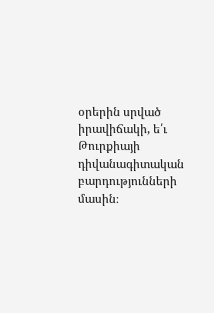օրերին սրված իրավիճակի, ե՛ւ Թուրքիայի դիվանագիտական բարդությունների մասին։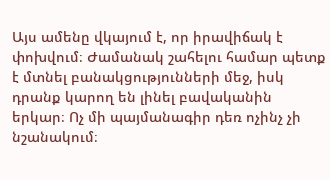Այս ամենը վկայում է, որ իրավիճակ է փոխվում։ Ժամանակ շահելու համար պետք է մտնել բանակցությունների մեջ, իսկ դրանք կարող են լինել բավականին երկար։ Ոչ մի պայմանագիր դեռ ոչինչ չի նշանակում։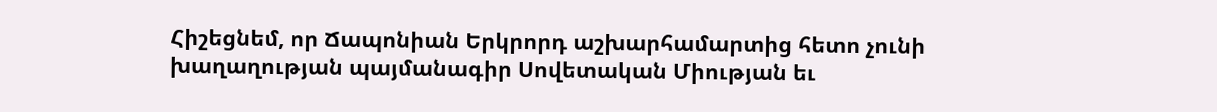Հիշեցնեմ, որ Ճապոնիան Երկրորդ աշխարհամարտից հետո չունի խաղաղության պայմանագիր Սովետական Միության եւ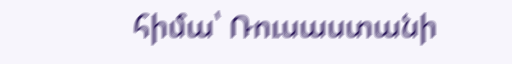հիմա՝ Ռուսաստանի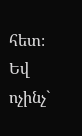հետ։ Եվ ոչինչ`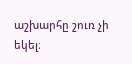աշխարհը շուռ չի եկել։